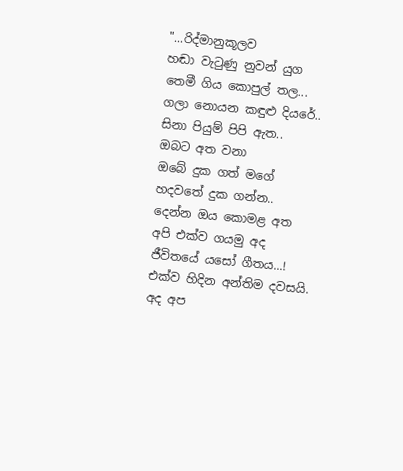"...රිද්මානුකූලව
හඬා වැටුණු නුවන් යුග
තෙමී ගිය කොපුල් තල...
ගලා නොයන කඳුළු දියරේ..
සිනා පියුම් පිපි ඇත..
ඔබට අත වනා
ඔබේ දුක ගත් මගේ
හදවතේ දුක ගන්න..
දෙන්න ඔය කොමළ අත
අපි එක්ව ගයමු අද
ජීවිතයේ යසෝ ගීතය...!
එක්ව හිදින අන්තිම දවසයි.
අද අප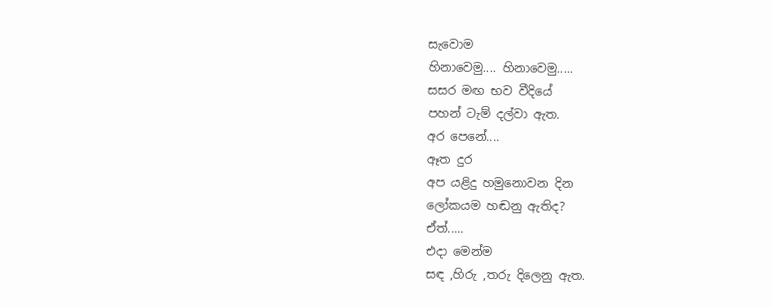සැවොම
හිනාවෙමු.... හිනාවෙමු.....
සසර මඟ භව වීදියේ
පහන් ටැම් දල්වා ඇත.
අර පෙනේ....
ඈත දුර
අප යළිදු හමුනොවන දින
ලෝකයම හඬනු ඇතිද?
ඒත්.....
එදා මෙන්ම
සඳ ,හිරු ,තරු දිලෙනු ඇත.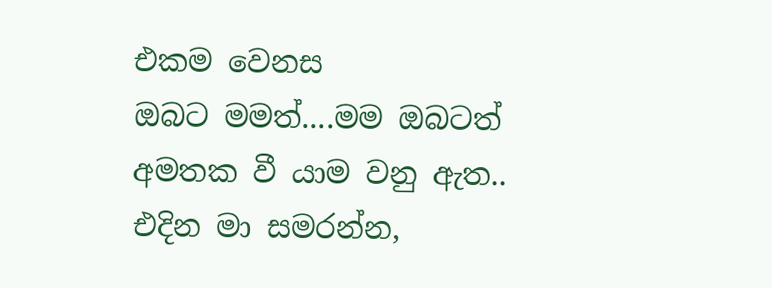එකම වෙනස
ඔබට මමත්....මම ඔබටත්
අමතක වී යාම වනු ඇත..
එදින මා සමරන්න,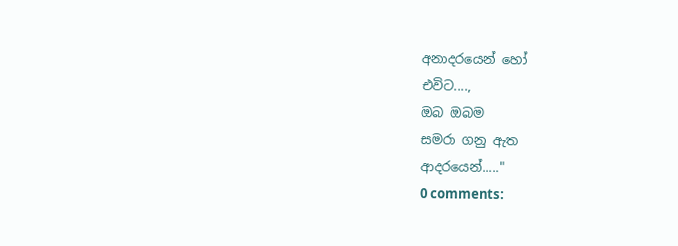අනාදරයෙන් හෝ
එවිට....,
ඔබ ඔබම
සමරා ගනු ඇත
ආදරයෙන්....."
0 comments: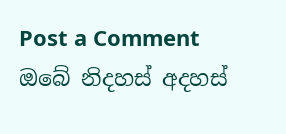Post a Comment
ඔබේ නිදහස් අදහස්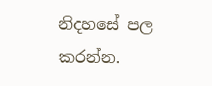නිදහසේ පල කරන්න.